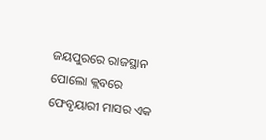ଜୟପୁରରେ ରାଜସ୍ଥାନ ପୋଲୋ କ୍ଲବରେ ଫେବୃୟାରୀ ମାସର ଏକ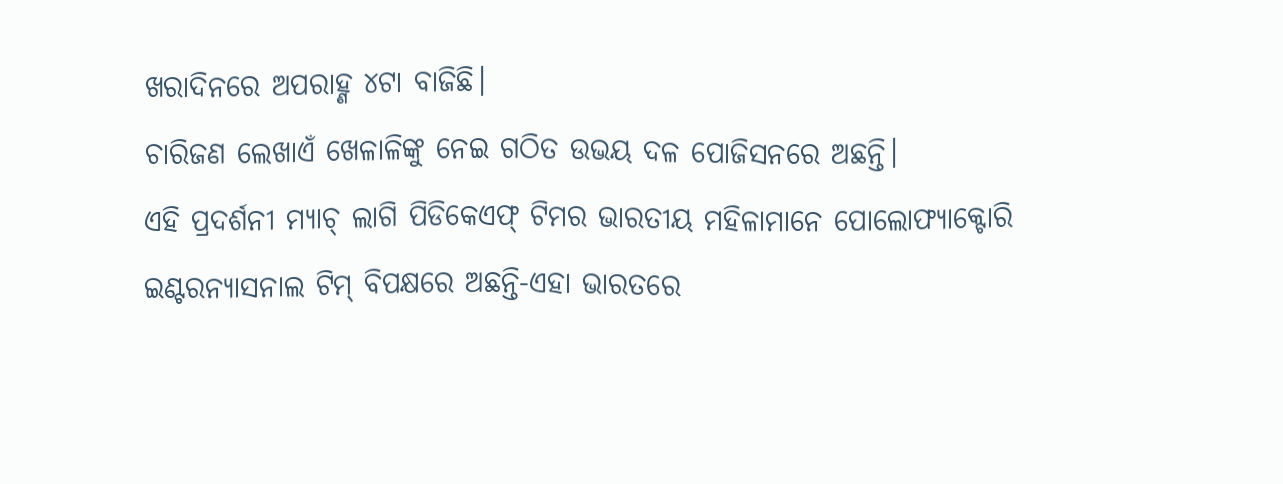ଖରାଦିନରେ ଅପରାହ୍ଣ ୪ଟା ବାଜିଛି।
ଚାରିଜଣ ଲେଖାଏଁ ଖେଳାଳିଙ୍କୁ ନେଇ ଗଠିତ ଉଭୟ ଦଳ ପୋଜିସନରେ ଅଛନ୍ତି।
ଏହି ପ୍ରଦର୍ଶନୀ ମ୍ୟାଚ୍ ଲାଗି ପିଡିକେଏଫ୍ ଟିମର ଭାରତୀୟ ମହିଳାମାନେ ପୋଲୋଫ୍ୟାକ୍ଟୋରି ଇଣ୍ଟରନ୍ୟାସନାଲ ଟିମ୍ ବିପକ୍ଷରେ ଅଛନ୍ତି-ଏହା ଭାରତରେ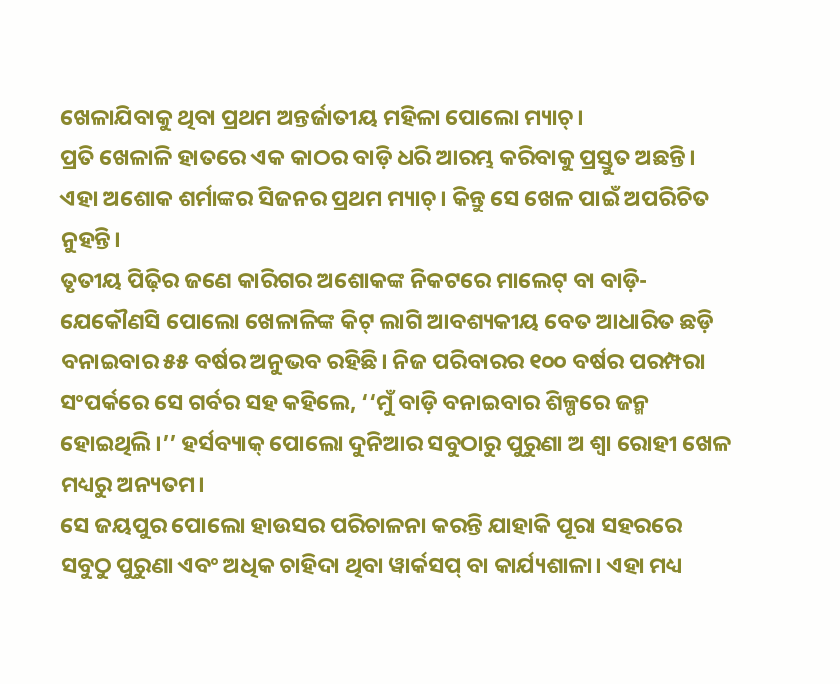ଖେଳାଯିବାକୁ ଥିବା ପ୍ରଥମ ଅନ୍ତର୍ଜାତୀୟ ମହିଳା ପୋଲୋ ମ୍ୟାଚ୍।
ପ୍ରତି ଖେଳାଳି ହାତରେ ଏକ କାଠର ବାଡ଼ି ଧରି ଆରମ୍ଭ କରିବାକୁ ପ୍ରସ୍ତୁତ ଅଛନ୍ତି। ଏହା ଅଶୋକ ଶର୍ମାଙ୍କର ସିଜନର ପ୍ରଥମ ମ୍ୟାଚ୍। କିନ୍ତୁ ସେ ଖେଳ ପାଇଁ ଅପରିଚିତ ନୁହନ୍ତି।
ତୃତୀୟ ପିଢ଼ିର ଜଣେ କାରିଗର ଅଶୋକଙ୍କ ନିକଟରେ ମାଲେଟ୍ ବା ବାଡ଼ି-ଯେକୌଣସି ପୋଲୋ ଖେଳାଳିଙ୍କ କିଟ୍ ଲାଗି ଆବଶ୍ୟକୀୟ ବେତ ଆଧାରିତ ଛଡ଼ି ବନାଇବାର ୫୫ ବର୍ଷର ଅନୁଭବ ରହିଛି। ନିଜ ପରିବାରର ୧୦୦ ବର୍ଷର ପରମ୍ପରା ସଂପର୍କରେ ସେ ଗର୍ବର ସହ କହିଲେ, ‘‘ମୁଁ ବାଡ଼ି ବନାଇବାର ଶିଳ୍ପରେ ଜନ୍ମ ହୋଇଥିଲି।’’ ହର୍ସବ୍ୟାକ୍ ପୋଲୋ ଦୁନିଆର ସବୁଠାରୁ ପୁରୁଣା ଅ ଶ୍ୱା ରୋହୀ ଖେଳ ମଧ୍ୟରୁ ଅନ୍ୟତମ।
ସେ ଜୟପୁର ପୋଲୋ ହାଉସର ପରିଚାଳନା କରନ୍ତି ଯାହାକି ପୂରା ସହରରେ ସବୁଠୁ ପୁରୁଣା ଏବଂ ଅଧିକ ଚାହିଦା ଥିବା ୱାର୍କସପ୍ ବା କାର୍ଯ୍ୟଶାଳା। ଏହା ମଧ୍ୟ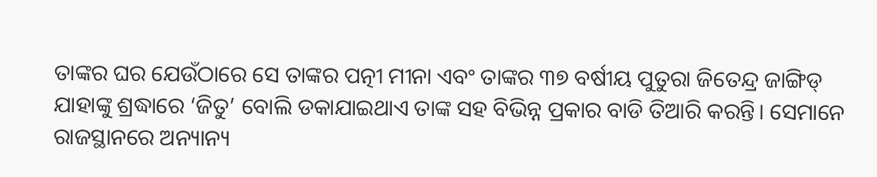ତାଙ୍କର ଘର ଯେଉଁଠାରେ ସେ ତାଙ୍କର ପତ୍ନୀ ମୀନା ଏବଂ ତାଙ୍କର ୩୭ ବର୍ଷୀୟ ପୁତୁରା ଜିତେନ୍ଦ୍ର ଜାଙ୍ଗିଡ୍ ଯାହାଙ୍କୁ ଶ୍ରଦ୍ଧାରେ ‘ଜିତୁ’ ବୋଲି ଡକାଯାଇଥାଏ ତାଙ୍କ ସହ ବିଭିନ୍ନ ପ୍ରକାର ବାଡି ତିଆରି କରନ୍ତି। ସେମାନେ ରାଜସ୍ଥାନରେ ଅନ୍ୟାନ୍ୟ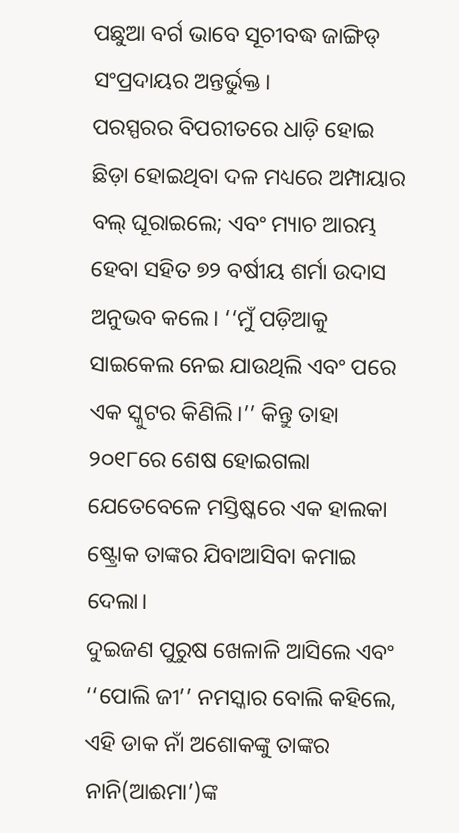ପଛୁଆ ବର୍ଗ ଭାବେ ସୂଚୀବଦ୍ଧ ଜାଙ୍ଗିଡ୍ ସଂପ୍ରଦାୟର ଅନ୍ତର୍ଭୁକ୍ତ।
ପରସ୍ପରର ବିପରୀତରେ ଧାଡ଼ି ହୋଇ ଛିଡ଼ା ହୋଇଥିବା ଦଳ ମଧ୍ୟରେ ଅମ୍ପାୟାର ବଲ୍ ଘୂରାଇଲେ; ଏବଂ ମ୍ୟାଚ ଆରମ୍ଭ ହେବା ସହିତ ୭୨ ବର୍ଷୀୟ ଶର୍ମା ଉଦାସ ଅନୁଭବ କଲେ। ‘‘ମୁଁ ପଡ଼ିଆକୁ ସାଇକେଲ ନେଇ ଯାଉଥିଲି ଏବଂ ପରେ ଏକ ସ୍କୁଟର କିଣିଲି।’’ କିନ୍ତୁ ତାହା ୨୦୧୮ରେ ଶେଷ ହୋଇଗଲା ଯେତେବେଳେ ମସ୍ତିଷ୍କରେ ଏକ ହାଲକା ଷ୍ଟ୍ରୋକ ତାଙ୍କର ଯିବାଆସିବା କମାଇ ଦେଲା।
ଦୁଇଜଣ ପୁରୁଷ ଖେଳାଳି ଆସିଲେ ଏବଂ ‘‘ପୋଲି ଜୀ’’ ନମସ୍କାର ବୋଲି କହିଲେ, ଏହି ଡାକ ନାଁ ଅଶୋକଙ୍କୁ ତାଙ୍କର ନାନି(ଆଈମା’)ଙ୍କ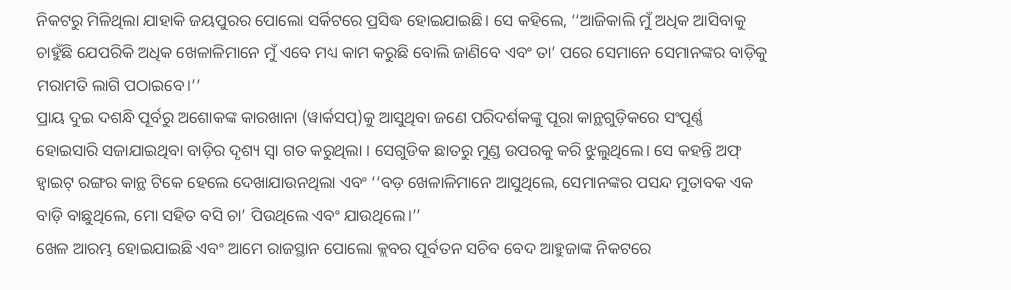ନିକଟରୁ ମିଳିଥିଲା ଯାହାକି ଜୟପୁରର ପୋଲୋ ସର୍କିଟରେ ପ୍ରସିଦ୍ଧ ହୋଇଯାଇଛି। ସେ କହିଲେ, ‘‘ଆଜିକାଲି ମୁଁ ଅଧିକ ଆସିବାକୁ ଚାହୁଁଛି ଯେପରିକି ଅଧିକ ଖେଳାଳିମାନେ ମୁଁ ଏବେ ମଧ୍ୟ କାମ କରୁଛି ବୋଲି ଜାଣିବେ ଏବଂ ତା’ ପରେ ସେମାନେ ସେମାନଙ୍କର ବାଡ଼ିକୁ ମରାମତି ଲାଗି ପଠାଇବେ।’’
ପ୍ରାୟ ଦୁଇ ଦଶନ୍ଧି ପୂର୍ବରୁ ଅଶୋକଙ୍କ କାରଖାନା (ୱାର୍କସପ୍)କୁ ଆସୁଥିବା ଜଣେ ପରିଦର୍ଶକଙ୍କୁ ପୂରା କାନ୍ଥଗୁଡ଼ିକରେ ସଂପୂର୍ଣ୍ଣ ହୋଇସାରି ସଜାଯାଇଥିବା ବାଡ଼ିର ଦୃଶ୍ୟ ସ୍ୱା ଗତ କରୁଥିଲା । ସେଗୁଡିକ ଛାତରୁ ମୁଣ୍ଡ ଉପରକୁ କରି ଝୁଲୁଥିଲେ। ସେ କହନ୍ତି ଅଫ୍ ହ୍ୱାଇଟ୍ ରଙ୍ଗର କାନ୍ଥ ଟିକେ ହେଲେ ଦେଖାଯାଉନଥିଲା ଏବଂ ‘‘ବଡ଼ ଖେଳାଳିମାନେ ଆସୁଥିଲେ, ସେମାନଙ୍କର ପସନ୍ଦ ମୁତାବକ ଏକ ବାଡ଼ି ବାଛୁଥିଲେ, ମୋ ସହିତ ବସି ଚା’ ପିଉଥିଲେ ଏବଂ ଯାଉଥିଲେ।’’
ଖେଳ ଆରମ୍ଭ ହୋଇଯାଇଛି ଏବଂ ଆମେ ରାଜସ୍ଥାନ ପୋଲୋ କ୍ଲବର ପୂର୍ବତନ ସଚିବ ବେଦ ଆହୁଜାଙ୍କ ନିକଟରେ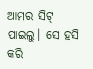ଆମର ସିଟ୍ ପାଇଲୁ। ସେ ହସି କରି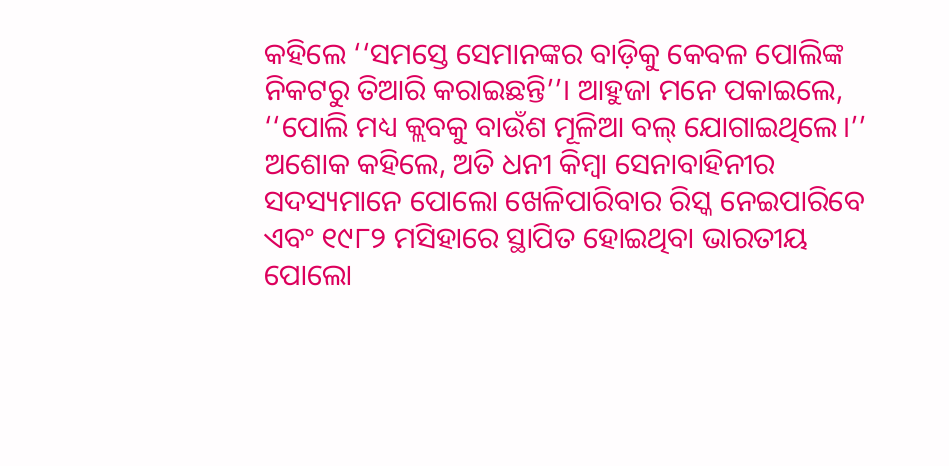କହିଲେ ‘‘ସମସ୍ତେ ସେମାନଙ୍କର ବାଡ଼ିକୁ କେବଳ ପୋଲିଙ୍କ ନିକଟରୁ ତିଆରି କରାଇଛନ୍ତି’’। ଆହୁଜା ମନେ ପକାଇଲେ, ‘‘ପୋଲି ମଧ୍ୟ କ୍ଲବକୁ ବାଉଁଶ ମୂଳିଆ ବଲ୍ ଯୋଗାଇଥିଲେ।’’
ଅଶୋକ କହିଲେ, ଅତି ଧନୀ କିମ୍ବା ସେନାବାହିନୀର ସଦସ୍ୟମାନେ ପୋଲୋ ଖେଳିପାରିବାର ରିସ୍କ ନେଇପାରିବେ ଏବଂ ୧୯୮୨ ମସିହାରେ ସ୍ଥାପିତ ହୋଇଥିବା ଭାରତୀୟ ପୋଲୋ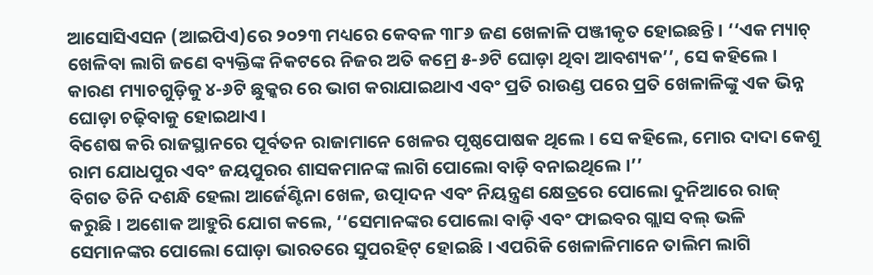ଆସୋସିଏସନ (ଆଇପିଏ)ରେ ୨୦୨୩ ମଧ୍ୟରେ କେବଳ ୩୮୬ ଜଣ ଖେଳାଳି ପଞ୍ଜୀକୃତ ହୋଇଛନ୍ତି। ‘‘ଏକ ମ୍ୟାଚ୍ ଖେଳିବା ଲାଗି ଜଣେ ବ୍ୟକ୍ତିଙ୍କ ନିକଟରେ ନିଜର ଅତି କମ୍ରେ ୫-୬ଟି ଘୋଡ଼ା ଥିବା ଆବଶ୍ୟକ’’, ସେ କହିଲେ। କାରଣ ମ୍ୟାଚଗୁଡ଼ିକୁ ୪-୬ଟି ଛୁକ୍କର ରେ ଭାଗ କରାଯାଇଥାଏ ଏବଂ ପ୍ରତି ରାଉଣ୍ଡ ପରେ ପ୍ରତି ଖେଳାଳିଙ୍କୁ ଏକ ଭିନ୍ନ ଘୋଡ଼ା ଚଢ଼ିବାକୁ ହୋଇଥାଏ।
ବିଶେଷ କରି ରାଜସ୍ଥାନରେ ପୂର୍ବତନ ରାଜାମାନେ ଖେଳର ପୃଷ୍ଠପୋଷକ ଥିଲେ। ସେ କହିଲେ, ମୋର ଦାଦା କେଶୁ ରାମ ଯୋଧପୁର ଏବଂ ଜୟପୁରର ଶାସକମାନଙ୍କ ଲାଗି ପୋଲୋ ବାଡ଼ି ବନାଇଥିଲେ।’’
ବିଗତ ତିନି ଦଶନ୍ଧି ହେଲା ଆର୍ଜେଣ୍ଟିନା ଖେଳ, ଉତ୍ପାଦନ ଏବଂ ନିୟନ୍ତ୍ରଣ କ୍ଷେତ୍ରରେ ପୋଲୋ ଦୁନିଆରେ ରାଜ୍ କରୁଛି। ଅଶୋକ ଆହୁରି ଯୋଗ କଲେ, ‘‘ସେମାନଙ୍କର ପୋଲୋ ବାଡ଼ି ଏବଂ ଫାଇବର ଗ୍ଲାସ ବଲ୍ ଭଳି ସେମାନଙ୍କର ପୋଲୋ ଘୋଡ଼ା ଭାରତରେ ସୁପରହିଟ୍ ହୋଇଛି। ଏପରିକି ଖେଳାଳିମାନେ ତାଲିମ ଲାଗି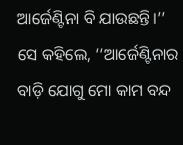ଆର୍ଜେଣ୍ଟିନା ବି ଯାଉଛନ୍ତି।’’
ସେ କହିଲେ, ‘‘ଆର୍ଜେଣ୍ଟିନାର ବାଡ଼ି ଯୋଗୁ ମୋ କାମ ବନ୍ଦ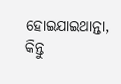ହୋଇଯାଇଥାନ୍ତା, କିନ୍ତୁ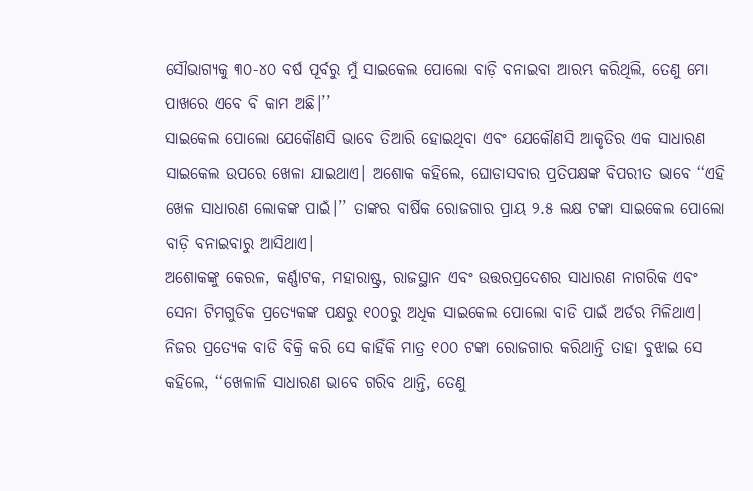ସୌଭାଗ୍ୟକୁ ୩୦-୪୦ ବର୍ଷ ପୂର୍ବରୁ ମୁଁ ସାଇକେଲ ପୋଲୋ ବାଡ଼ି ବନାଇବା ଆରମ୍ଭ କରିଥିଲି, ତେଣୁ ମୋ ପାଖରେ ଏବେ ବି କାମ ଅଛି।’’
ସାଇକେଲ ପୋଲୋ ଯେକୌଣସି ଭାବେ ତିଆରି ହୋଇଥିବା ଏବଂ ଯେକୌଣସି ଆକୃତିର ଏକ ସାଧାରଣ ସାଇକେଲ ଉପରେ ଖେଳା ଯାଇଥାଏ। ଅଶୋକ କହିଲେ, ଘୋଡାସବାର ପ୍ରତିପକ୍ଷଙ୍କ ବିପରୀତ ଭାବେ ‘‘ଏହି ଖେଳ ସାଧାରଣ ଲୋକଙ୍କ ପାଇଁ।’’ ତାଙ୍କର ବାର୍ଷିକ ରୋଜଗାର ପ୍ରାୟ ୨.୫ ଲକ୍ଷ ଟଙ୍କା ସାଇକେଲ ପୋଲୋ ବାଡ଼ି ବନାଇବାରୁ ଆସିଥାଏ।
ଅଶୋକଙ୍କୁ କେରଳ, କର୍ଣ୍ଣାଟକ, ମହାରାଷ୍ଟ୍ର, ରାଜସ୍ଥାନ ଏବଂ ଉତ୍ତରପ୍ରଦେଶର ସାଧାରଣ ନାଗରିକ ଏବଂ ସେନା ଟିମଗୁଡିକ ପ୍ରତ୍ୟେକଙ୍କ ପକ୍ଷରୁ ୧୦୦ରୁ ଅଧିକ ସାଇକେଲ ପୋଲୋ ବାଡି ପାଇଁ ଅର୍ଡର ମିଳିଥାଏ। ନିଜର ପ୍ରତ୍ୟେକ ବାଡି ବିକ୍ରି କରି ସେ କାହିଁକି ମାତ୍ର ୧୦୦ ଟଙ୍କା ରୋଜଗାର କରିଥାନ୍ତି ତାହା ବୁଝାଇ ସେ କହିଲେ, ‘‘ଖେଳାଳି ସାଧାରଣ ଭାବେ ଗରିବ ଥାନ୍ତି, ତେଣୁ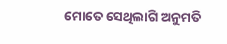ମୋତେ ସେଥିଲାଗି ଅନୁମତି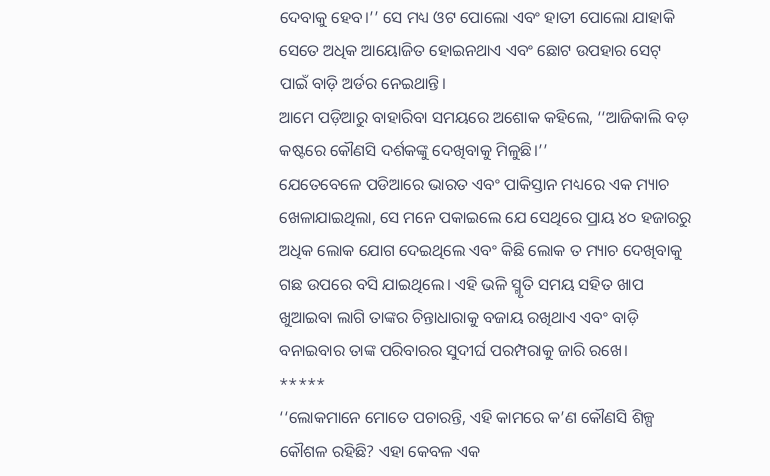ଦେବାକୁ ହେବ।’’ ସେ ମଧ୍ୟ ଓଟ ପୋଲୋ ଏବଂ ହାତୀ ପୋଲୋ ଯାହାକି ସେତେ ଅଧିକ ଆୟୋଜିତ ହୋଇନଥାଏ ଏବଂ ଛୋଟ ଉପହାର ସେଟ୍ ପାଇଁ ବାଡ଼ି ଅର୍ଡର ନେଇଥାନ୍ତି।
ଆମେ ପଡ଼ିଆରୁ ବାହାରିବା ସମୟରେ ଅଶୋକ କହିଲେ, ‘‘ଆଜିକାଲି ବଡ଼ କଷ୍ଟରେ କୌଣସି ଦର୍ଶକଙ୍କୁ ଦେଖିବାକୁ ମିଳୁଛି।’’
ଯେତେବେଳେ ପଡିଆରେ ଭାରତ ଏବଂ ପାକିସ୍ତାନ ମଧ୍ୟରେ ଏକ ମ୍ୟାଚ ଖେଳାଯାଇଥିଲା, ସେ ମନେ ପକାଇଲେ ଯେ ସେଥିରେ ପ୍ରାୟ ୪୦ ହଜାରରୁ ଅଧିକ ଲୋକ ଯୋଗ ଦେଇଥିଲେ ଏବଂ କିଛି ଲୋକ ତ ମ୍ୟାଚ ଦେଖିବାକୁ ଗଛ ଉପରେ ବସି ଯାଇଥିଲେ। ଏହି ଭଳି ସ୍ମୃତି ସମୟ ସହିତ ଖାପ ଖୁଆଇବା ଲାଗି ତାଙ୍କର ଚିନ୍ତାଧାରାକୁ ବଜାୟ ରଖିଥାଏ ଏବଂ ବାଡ଼ି ବନାଇବାର ତାଙ୍କ ପରିବାରର ସୁଦୀର୍ଘ ପରମ୍ପରାକୁ ଜାରି ରଖେ।
*****
‘‘ଲୋକମାନେ ମୋତେ ପଚାରନ୍ତି, ଏହି କାମରେ କ’ଣ କୌଣସି ଶିଳ୍ପ କୌଶଳ ରହିଛି? ଏହା କେବଳ ଏକ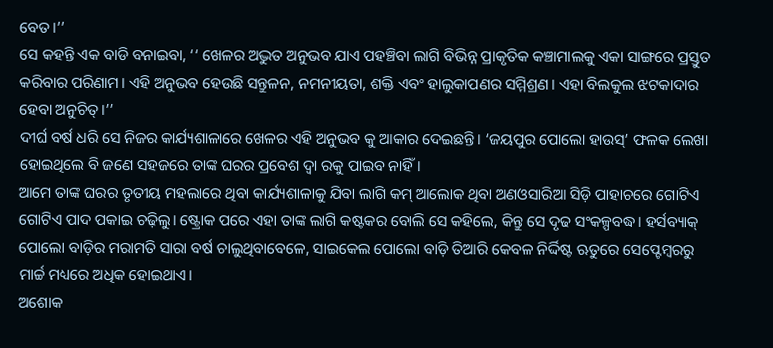ବେତ।’’
ସେ କହନ୍ତି ଏକ ବାଡି ବନାଇବା, ‘‘ ଖେଳର ଅଦ୍ଭୁତ ଅନୁଭବ ଯାଏ ପହଞ୍ଚିବା ଲାଗି ବିଭିନ୍ନ ପ୍ରାକୃତିକ କଞ୍ଚାମାଲକୁ ଏକା ସାଙ୍ଗରେ ପ୍ରସ୍ତୁତ କରିବାର ପରିଣାମ। ଏହି ଅନୁଭବ ହେଉଛି ସନ୍ତୁଳନ, ନମନୀୟତା, ଶକ୍ତି ଏବଂ ହାଲୁକାପଣର ସମ୍ମିଶ୍ରଣ। ଏହା ବିଲକୁଲ ଝଟକାଦାର ହେବା ଅନୁଚିତ୍।’’
ଦୀର୍ଘ ବର୍ଷ ଧରି ସେ ନିଜର କାର୍ଯ୍ୟଶାଳାରେ ଖେଳର ଏହି ଅନୁଭବ କୁ ଆକାର ଦେଇଛନ୍ତି। ‘ଜୟପୁର ପୋଲୋ ହାଉସ୍’ ଫଳକ ଲେଖା ହୋଇଥିଲେ ବି ଜଣେ ସହଜରେ ତାଙ୍କ ଘରର ପ୍ରବେଶ ଦ୍ୱା ରକୁ ପାଇବ ନାହିଁ।
ଆମେ ତାଙ୍କ ଘରର ତୃତୀୟ ମହଲାରେ ଥିବା କାର୍ଯ୍ୟଶାଳାକୁ ଯିବା ଲାଗି କମ୍ ଆଲୋକ ଥିବା ଅଣଓସାରିଆ ସିଡ଼ି ପାହାଚରେ ଗୋଟିଏ ଗୋଟିଏ ପାଦ ପକାଇ ଚଢ଼ିଲୁ। ଷ୍ଟ୍ରୋକ ପରେ ଏହା ତାଙ୍କ ଲାଗି କଷ୍ଟକର ବୋଲି ସେ କହିଲେ, କିନ୍ତୁ ସେ ଦୃଢ ସଂକଳ୍ପବଦ୍ଧ। ହର୍ସବ୍ୟାକ୍ ପୋଲୋ ବାଡ଼ିର ମରାମତି ସାରା ବର୍ଷ ଚାଲୁଥିବାବେଳେ, ସାଇକେଲ ପୋଲୋ ବାଡ଼ି ତିଆରି କେବଳ ନିର୍ଦ୍ଦିଷ୍ଟ ଋତୁରେ ସେପ୍ଟେମ୍ବରରୁ ମାର୍ଚ୍ଚ ମଧ୍ୟରେ ଅଧିକ ହୋଇଥାଏ।
ଅଶୋକ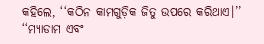କହିଲେ, ‘‘କଠିନ କାମଗୁଡ଼ିକ ଜିତୁ ଉପରେ କରିଥାଏ।’’ ‘‘ମ୍ୟାଡାମ ଏବଂ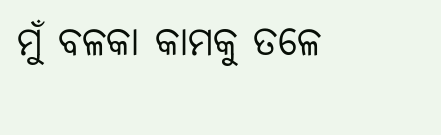ମୁଁ ବଳକା କାମକୁ ତଳେ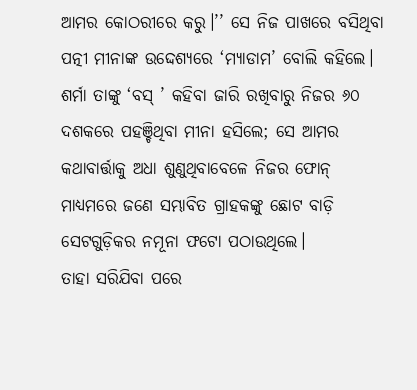ଆମର କୋଠରୀରେ କରୁ।’’ ସେ ନିଜ ପାଖରେ ବସିଥିବା ପତ୍ନୀ ମୀନାଙ୍କ ଉଦ୍ଦେଶ୍ୟରେ ‘ମ୍ୟାଡାମ’ ବୋଲି କହିଲେ। ଶର୍ମା ତାଙ୍କୁ ‘ବସ୍ ’ କହିବା ଜାରି ରଖିବାରୁ ନିଜର ୬୦ ଦଶକରେ ପହଞ୍ଚିଥିବା ମୀନା ହସିଲେ; ସେ ଆମର କଥାବାର୍ତ୍ତାକୁ ଅଧା ଶୁଣୁଥିବାବେଳେ ନିଜର ଫୋନ୍ ମାଧ୍ୟମରେ ଜଣେ ସମ୍ଭାବିତ ଗ୍ରାହକଙ୍କୁ ଛୋଟ ବାଡ଼ି ସେଟଗୁଡ଼ିକର ନମୂନା ଫଟୋ ପଠାଉଥିଲେ।
ତାହା ସରିଯିବା ପରେ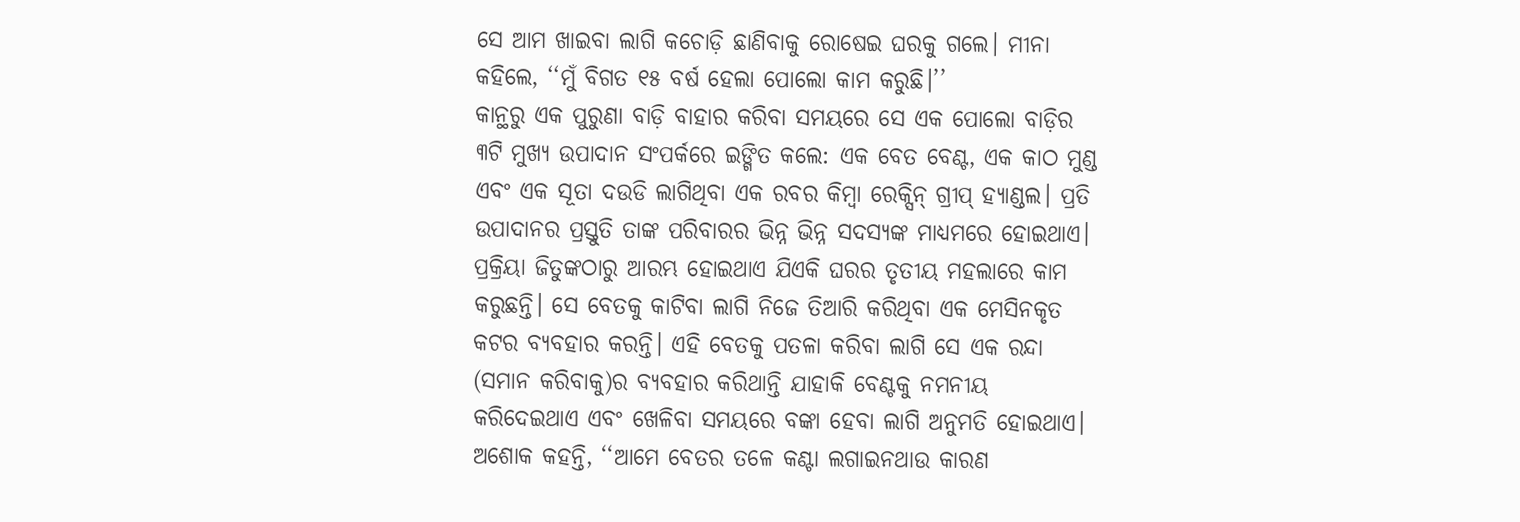ସେ ଆମ ଖାଇବା ଲାଗି କଚୋଡ଼ି ଛାଣିବାକୁ ରୋଷେଇ ଘରକୁ ଗଲେ। ମୀନା କହିଲେ, ‘‘ମୁଁ ବିଗତ ୧୫ ବର୍ଷ ହେଲା ପୋଲୋ କାମ କରୁଛି।’’
କାନ୍ଥରୁ ଏକ ପୁରୁଣା ବାଡ଼ି ବାହାର କରିବା ସମୟରେ ସେ ଏକ ପୋଲୋ ବାଡ଼ିର ୩ଟି ମୁଖ୍ୟ ଉପାଦାନ ସଂପର୍କରେ ଇଙ୍ଗିତ କଲେ: ଏକ ବେତ ବେଣ୍ଟ, ଏକ କାଠ ମୁଣ୍ଡ ଏବଂ ଏକ ସୂତା ଦଉଡି ଲାଗିଥିବା ଏକ ରବର କିମ୍ବା ରେକ୍ସିନ୍ ଗ୍ରୀପ୍ ହ୍ୟାଣ୍ଡଲ। ପ୍ରତି ଉପାଦାନର ପ୍ରସ୍ତୁତି ତାଙ୍କ ପରିବାରର ଭିନ୍ନ ଭିନ୍ନ ସଦସ୍ୟଙ୍କ ମାଧ୍ୟମରେ ହୋଇଥାଏ।
ପ୍ରକ୍ରିୟା ଜିତୁଙ୍କଠାରୁ ଆରମ୍ଭ ହୋଇଥାଏ ଯିଏକି ଘରର ତୃତୀୟ ମହଲାରେ କାମ କରୁଛନ୍ତି। ସେ ବେତକୁ କାଟିବା ଲାଗି ନିଜେ ତିଆରି କରିଥିବା ଏକ ମେସିନକୃତ କଟର ବ୍ୟବହାର କରନ୍ତି। ଏହି ବେତକୁ ପତଳା କରିବା ଲାଗି ସେ ଏକ ରନ୍ଦା (ସମାନ କରିବାକୁ)ର ବ୍ୟବହାର କରିଥାନ୍ତି ଯାହାକି ବେଣ୍ଟକୁ ନମନୀୟ କରିଦେଇଥାଏ ଏବଂ ଖେଳିବା ସମୟରେ ବଙ୍କା ହେବା ଲାଗି ଅନୁମତି ହୋଇଥାଏ।
ଅଶୋକ କହନ୍ତି, ‘‘ଆମେ ବେତର ତଳେ କଣ୍ଟା ଲଗାଇନଥାଉ କାରଣ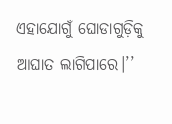ଏହାଯୋଗୁଁ ଘୋଡାଗୁଡ଼ିକୁ ଆଘାତ ଲାଗିପାରେ।’’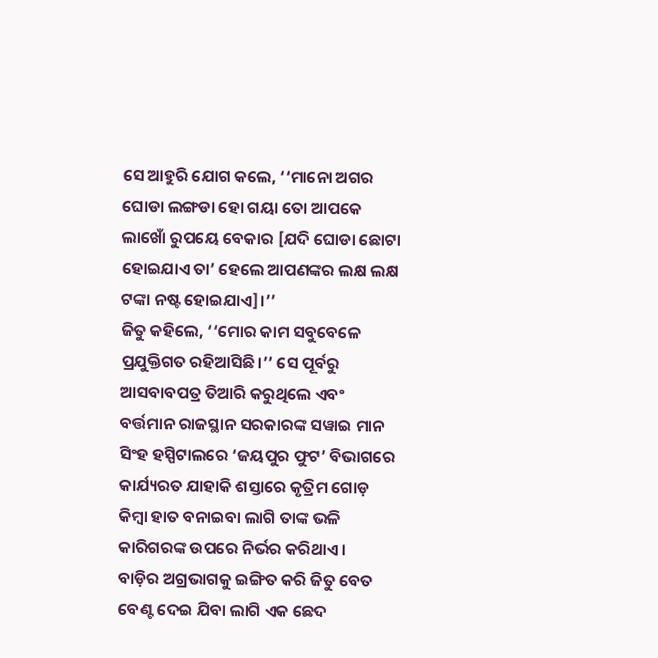ସେ ଆହୁରି ଯୋଗ କଲେ, ‘‘ମାନୋ ଅଗର ଘୋଡା ଲଙ୍ଗଡା ହୋ ଗୟା ତୋ ଆପକେ ଲାଖୋଁ ରୁପୟେ ବେକାର [ଯଦି ଘୋଡା ଛୋଟା ହୋଇଯାଏ ତା’ ହେଲେ ଆପଣଙ୍କର ଲକ୍ଷ ଲକ୍ଷ ଟଙ୍କା ନଷ୍ଟ ହୋଇଯାଏ]।’’
ଜିତୁ କହିଲେ, ‘‘ମୋର କାମ ସବୁବେଳେ ପ୍ରଯୁକ୍ତିଗତ ରହିଆସିଛି।’’ ସେ ପୂର୍ବରୁ ଆସବାବପତ୍ର ତିଆରି କରୁଥିଲେ ଏବଂ ବର୍ତ୍ତମାନ ରାଜସ୍ଥାନ ସରକାରଙ୍କ ସୱାଇ ମାନ ସିଂହ ହସ୍ପିଟାଲରେ ‘ଜୟପୁର ଫୁଟ’ ବିଭାଗରେ କାର୍ଯ୍ୟରତ ଯାହାକି ଶସ୍ତାରେ କୃତ୍ରିମ ଗୋଡ଼ କିମ୍ବା ହାତ ବନାଇବା ଲାଗି ତାଙ୍କ ଭଳି କାରିଗରଙ୍କ ଉପରେ ନିର୍ଭର କରିଥାଏ।
ବାଡ଼ିର ଅଗ୍ରଭାଗକୁ ଇଙ୍ଗିତ କରି ଜିତୁ ବେତ ବେଣ୍ଟ ଦେଇ ଯିବା ଲାଗି ଏକ ଛେଦ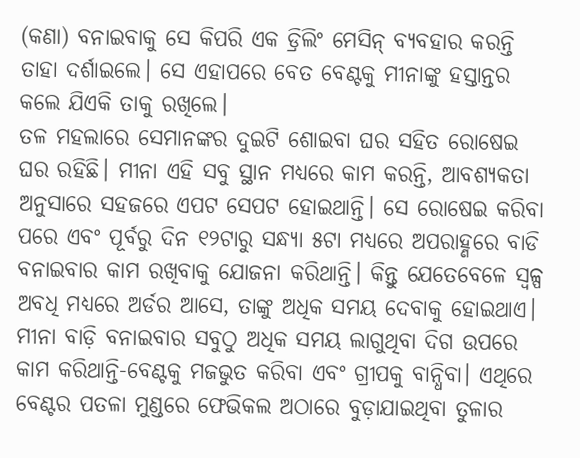(କଣା) ବନାଇବାକୁ ସେ କିପରି ଏକ ଡ୍ରିଲିଂ ମେସିନ୍ ବ୍ୟବହାର କରନ୍ତି ତାହା ଦର୍ଶାଇଲେ। ସେ ଏହାପରେ ବେତ ବେଣ୍ଟକୁ ମୀନାଙ୍କୁ ହସ୍ତାନ୍ତର କଲେ ଯିଏକି ତାକୁ ରଖିଲେ।
ତଳ ମହଲାରେ ସେମାନଙ୍କର ଦୁଇଟି ଶୋଇବା ଘର ସହିତ ରୋଷେଇ ଘର ରହିଛି। ମୀନା ଏହି ସବୁ ସ୍ଥାନ ମଧ୍ୟରେ କାମ କରନ୍ତି, ଆବଶ୍ୟକତା ଅନୁସାରେ ସହଜରେ ଏପଟ ସେପଟ ହୋଇଥାନ୍ତି। ସେ ରୋଷେଇ କରିବା ପରେ ଏବଂ ପୂର୍ବରୁ ଦିନ ୧୨ଟାରୁ ସନ୍ଧ୍ୟା ୫ଟା ମଧ୍ୟରେ ଅପରାହ୍ଣରେ ବାଡି ବନାଇବାର କାମ ରଖିବାକୁ ଯୋଜନା କରିଥାନ୍ତି। କିନ୍ତୁ ଯେତେବେଳେ ସ୍ୱଳ୍ପ ଅବଧି ମଧ୍ୟରେ ଅର୍ଡର ଆସେ, ତାଙ୍କୁ ଅଧିକ ସମୟ ଦେବାକୁ ହୋଇଥାଏ।
ମୀନା ବାଡ଼ି ବନାଇବାର ସବୁଠୁ ଅଧିକ ସମୟ ଲାଗୁଥିବା ଦିଗ ଉପରେ କାମ କରିଥାନ୍ତି-ବେଣ୍ଟକୁ ମଜଭୁତ କରିବା ଏବଂ ଗ୍ରୀପକୁ ବାନ୍ଧିବା। ଏଥିରେ ବେଣ୍ଟର ପତଳା ମୁଣ୍ଡରେ ଫେଭିକଲ ଅଠାରେ ବୁଡ଼ାଯାଇଥିବା ତୁଳାର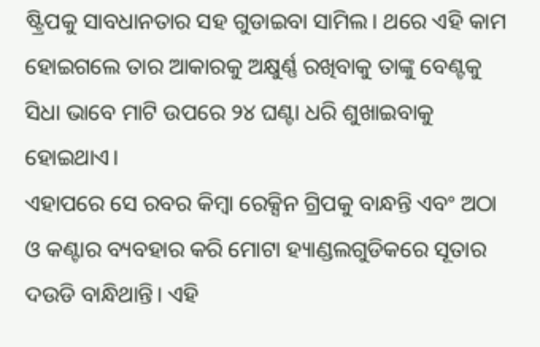ଷ୍ଟ୍ରିପକୁ ସାବଧାନତାର ସହ ଗୁଡାଇବା ସାମିଲ। ଥରେ ଏହି କାମ ହୋଇଗଲେ ତାର ଆକାରକୁ ଅକ୍ଷୁର୍ଣ୍ଣ ରଖିବାକୁ ତାଙ୍କୁ ବେଣ୍ଟକୁ ସିଧା ଭାବେ ମାଟି ଉପରେ ୨୪ ଘଣ୍ଟା ଧରି ଶୁଖାଇବାକୁ ହୋଇଥାଏ।
ଏହାପରେ ସେ ରବର କିମ୍ବା ରେକ୍ସିନ ଗ୍ରିପକୁ ବାନ୍ଧନ୍ତି ଏବଂ ଅଠା ଓ କଣ୍ଟାର ବ୍ୟବହାର କରି ମୋଟା ହ୍ୟାଣ୍ଡଲଗୁଡିକରେ ସୂତାର ଦଉଡି ବାନ୍ଧିଥାନ୍ତି। ଏହି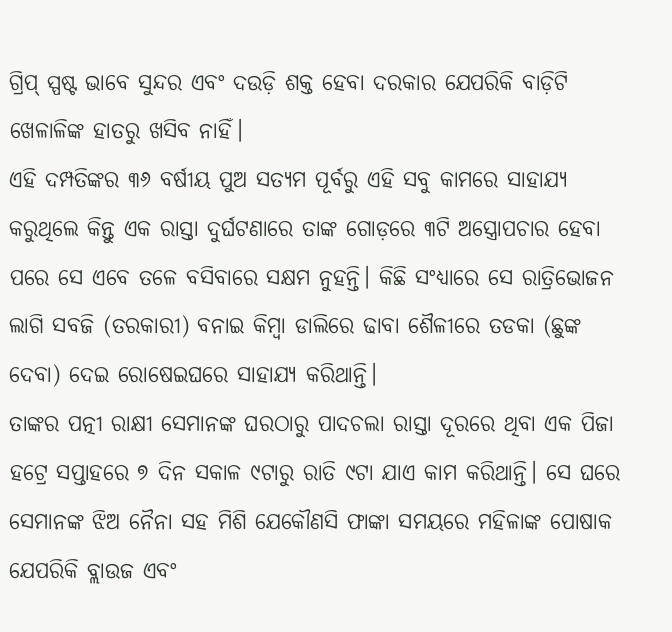ଗ୍ରିପ୍ ସ୍ପଷ୍ଟ ଭାବେ ସୁନ୍ଦର ଏବଂ ଦଉଡ଼ି ଶକ୍ତ ହେବା ଦରକାର ଯେପରିକି ବାଡ଼ିଟି ଖେଳାଳିଙ୍କ ହାତରୁ ଖସିବ ନାହିଁ।
ଏହି ଦମ୍ପତିଙ୍କର ୩୬ ବର୍ଷୀୟ ପୁଅ ସତ୍ୟମ ପୂର୍ବରୁ ଏହି ସବୁ କାମରେ ସାହାଯ୍ୟ କରୁଥିଲେ କିନ୍ତୁ ଏକ ରାସ୍ତା ଦୁର୍ଘଟଣାରେ ତାଙ୍କ ଗୋଡ଼ରେ ୩ଟି ଅସ୍ତ୍ରୋପଚାର ହେବା ପରେ ସେ ଏବେ ତଳେ ବସିବାରେ ସକ୍ଷମ ନୁହନ୍ତି। କିଛି ସଂଧ୍ୟାରେ ସେ ରାତ୍ରିଭୋଜନ ଲାଗି ସବଜି (ତରକାରୀ) ବନାଇ କିମ୍ବା ଡାଲିରେ ଢାବା ଶୈଳୀରେ ତଡକା (ଛୁଙ୍କ ଦେବା) ଦେଇ ରୋଷେଇଘରେ ସାହାଯ୍ୟ କରିଥାନ୍ତି।
ତାଙ୍କର ପତ୍ନୀ ରାକ୍ଷୀ ସେମାନଙ୍କ ଘରଠାରୁ ପାଦଚଲା ରାସ୍ତା ଦୂରରେ ଥିବା ଏକ ପିଜା ହଟ୍ରେ ସପ୍ତାହରେ ୭ ଦିନ ସକାଳ ୯ଟାରୁ ରାତି ୯ଟା ଯାଏ କାମ କରିଥାନ୍ତି। ସେ ଘରେ ସେମାନଙ୍କ ଝିଅ ନୈନା ସହ ମିଶି ଯେକୌଣସି ଫାଙ୍କା ସମୟରେ ମହିଳାଙ୍କ ପୋଷାକ ଯେପରିକି ବ୍ଲାଉଜ ଏବଂ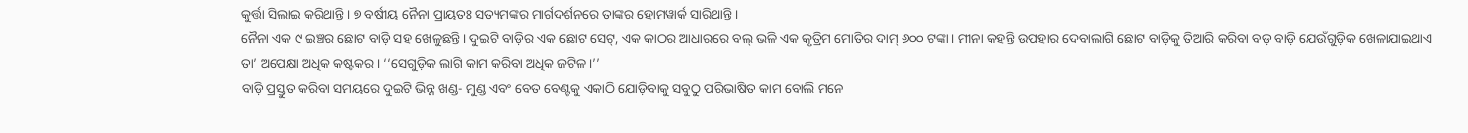କୁର୍ତ୍ତା ସିଲାଇ କରିଥାନ୍ତି। ୭ ବର୍ଷୀୟ ନୈନା ପ୍ରାୟତଃ ସତ୍ୟମଙ୍କର ମାର୍ଗଦର୍ଶନରେ ତାଙ୍କର ହୋମୱାର୍କ ସାରିଥାନ୍ତି।
ନୈନା ଏକ ୯ ଇଞ୍ଚର ଛୋଟ ବାଡ଼ି ସହ ଖେଳୁଛନ୍ତି। ଦୁଇଟି ବାଡ଼ିର ଏକ ଛୋଟ ସେଟ୍, ଏକ କାଠର ଆଧାରରେ ବଲ୍ ଭଳି ଏକ କୃତ୍ରିମ ମୋତିର ଦାମ୍ ୬୦୦ ଟଙ୍କା। ମୀନା କହନ୍ତି ଉପହାର ଦେବାଲାଗି ଛୋଟ ବାଡ଼ିକୁ ତିଆରି କରିବା ବଡ଼ ବାଡ଼ି ଯେଉଁଗୁଡ଼ିକ ଖେଳାଯାଇଥାଏ ତା’ ଅପେକ୍ଷା ଅଧିକ କଷ୍ଟକର। ‘‘ସେଗୁଡ଼ିକ ଲାଗି କାମ କରିବା ଅଧିକ ଜଟିଳ।’’
ବାଡ଼ି ପ୍ରସ୍ତୁତ କରିବା ସମୟରେ ଦୁଇଟି ଭିନ୍ନ ଖଣ୍ଡ- ମୁଣ୍ଡ ଏବଂ ବେତ ବେଣ୍ଟକୁ ଏକାଠି ଯୋଡ଼ିବାକୁ ସବୁଠୁ ପରିଭାଷିତ କାମ ବୋଲି ମନେ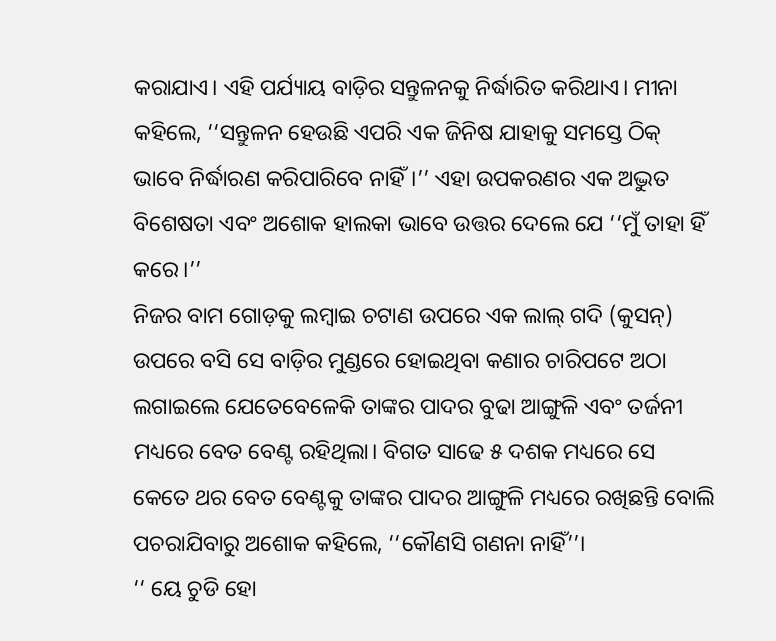କରାଯାଏ। ଏହି ପର୍ଯ୍ୟାୟ ବାଡ଼ିର ସନ୍ତୁଳନକୁ ନିର୍ଦ୍ଧାରିତ କରିଥାଏ। ମୀନା କହିଲେ, ‘‘ସନ୍ତୁଳନ ହେଉଛି ଏପରି ଏକ ଜିନିଷ ଯାହାକୁ ସମସ୍ତେ ଠିକ୍ ଭାବେ ନିର୍ଦ୍ଧାରଣ କରିପାରିବେ ନାହିଁ।’’ ଏହା ଉପକରଣର ଏକ ଅଦ୍ଭୁତ ବିଶେଷତା ଏବଂ ଅଶୋକ ହାଲକା ଭାବେ ଉତ୍ତର ଦେଲେ ଯେ ‘‘ମୁଁ ତାହା ହିଁ କରେ।’’
ନିଜର ବାମ ଗୋଡ଼କୁ ଲମ୍ବାଇ ଚଟାଣ ଉପରେ ଏକ ଲାଲ୍ ଗଦି (କୁସନ୍) ଉପରେ ବସି ସେ ବାଡ଼ିର ମୁଣ୍ଡରେ ହୋଇଥିବା କଣାର ଚାରିପଟେ ଅଠା ଲଗାଇଲେ ଯେତେବେଳେକି ତାଙ୍କର ପାଦର ବୁଢା ଆଙ୍ଗୁଳି ଏବଂ ତର୍ଜନୀ ମଧ୍ୟରେ ବେତ ବେଣ୍ଟ ରହିଥିଲା। ବିଗତ ସାଢେ ୫ ଦଶକ ମଧ୍ୟରେ ସେ କେତେ ଥର ବେତ ବେଣ୍ଟକୁ ତାଙ୍କର ପାଦର ଆଙ୍ଗୁଳି ମଧ୍ୟରେ ରଖିଛନ୍ତି ବୋଲି ପଚରାଯିବାରୁ ଅଶୋକ କହିଲେ, ‘‘କୌଣସି ଗଣନା ନାହିଁ’’।
‘‘ ୟେ ଚୁଡି ହୋ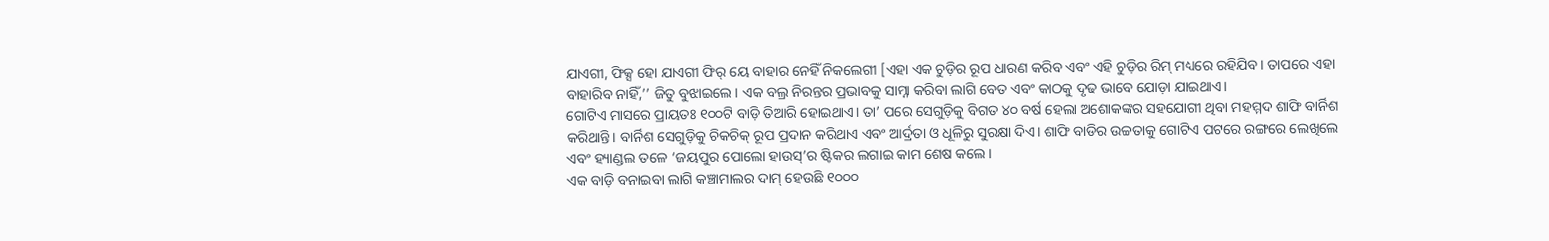ଯାଏଗୀ, ଫିକ୍ସ ହୋ ଯାଏଗୀ ଫିର୍ ୟେ ବାହାର ନେହିଁ ନିକଲେଗୀ [ଏହା ଏକ ଚୁଡ଼ିର ରୂପ ଧାରଣ କରିବ ଏବଂ ଏହି ଚୁଡ଼ିର ରିମ୍ ମଧ୍ୟରେ ରହିଯିବ। ତାପରେ ଏହା ବାହାରିବ ନାହିଁ,’’ ଜିତୁ ବୁଝାଇଲେ। ଏକ ବଲ୍ର ନିରନ୍ତର ପ୍ରଭାବକୁ ସାମ୍ନା କରିବା ଲାଗି ବେତ ଏବଂ କାଠକୁ ଦୃଢ ଭାବେ ଯୋଡ଼ା ଯାଇଥାଏ।
ଗୋଟିଏ ମାସରେ ପ୍ରାୟତଃ ୧୦୦ଟି ବାଡ଼ି ତିଆରି ହୋଇଥାଏ। ତା’ ପରେ ସେଗୁଡ଼ିକୁ ବିଗତ ୪୦ ବର୍ଷ ହେଲା ଅଶୋକଙ୍କର ସହଯୋଗୀ ଥିବା ମହମ୍ମଦ ଶାଫି ବାର୍ନିଶ କରିଥାନ୍ତି। ବାର୍ନିଶ ସେଗୁଡ଼ିକୁ ଚିକଚିକ୍ ରୂପ ପ୍ରଦାନ କରିଥାଏ ଏବଂ ଆର୍ଦ୍ରତା ଓ ଧୂଳିରୁ ସୁରକ୍ଷା ଦିଏ। ଶାଫି ବାଡିର ଉଚ୍ଚତାକୁ ଗୋଟିଏ ପଟରେ ରଙ୍ଗରେ ଲେଖିଲେ ଏବଂ ହ୍ୟାଣ୍ଡଲ ତଳେ ‘ଜୟପୁର ପୋଲୋ ହାଉସ୍’ର ଷ୍ଟିକର ଲଗାଇ କାମ ଶେଷ କଲେ।
ଏକ ବାଡ଼ି ବନାଇବା ଲାଗି କଞ୍ଚାମାଲର ଦାମ୍ ହେଉଛି ୧୦୦୦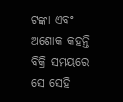ଟଙ୍କା ଏବଂ ଅଶୋକ କହନ୍ତି ବିକ୍ରି ସମୟରେ ସେ ସେହି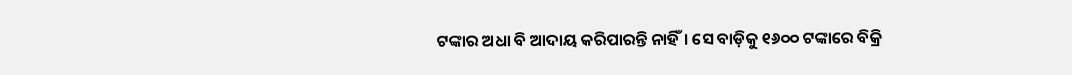ଟଙ୍କାର ଅଧା ବି ଆଦାୟ କରିପାରନ୍ତି ନାହିଁ। ସେ ବାଡ଼ିକୁ ୧୬୦୦ ଟଙ୍କାରେ ବିକ୍ରି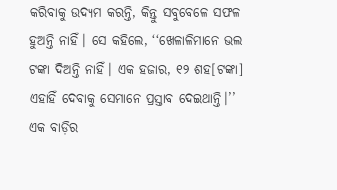କରିବାକୁ ଉଦ୍ୟମ କରନ୍ତି, କିନ୍ତୁ ସବୁବେଳେ ସଫଳ ହୁଅନ୍ତି ନାହିଁ। ସେ କହିଲେ, ‘‘ଖେଳାଳିମାନେ ଭଲ ଟଙ୍କା ଦିଅନ୍ତି ନାହିଁ। ଏକ ହଜାର, ୧୨ ଶହ[ଟଙ୍କା] ଏହାହିଁ ଦେବାକୁ ସେମାନେ ପ୍ରସ୍ତାବ ଦେଇଥାନ୍ତି।’’
ଏକ ବାଡ଼ିର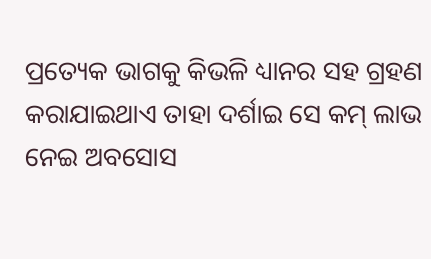ପ୍ରତ୍ୟେକ ଭାଗକୁ କିଭଳି ଧ୍ୟାନର ସହ ଗ୍ରହଣ କରାଯାଇଥାଏ ତାହା ଦର୍ଶାଇ ସେ କମ୍ ଲାଭ ନେଇ ଅବସୋସ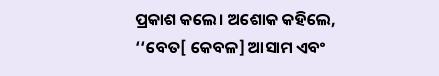ପ୍ରକାଶ କଲେ। ଅଶୋକ କହିଲେ, ‘‘ବେତ[ କେବଳ] ଆସାମ ଏବଂ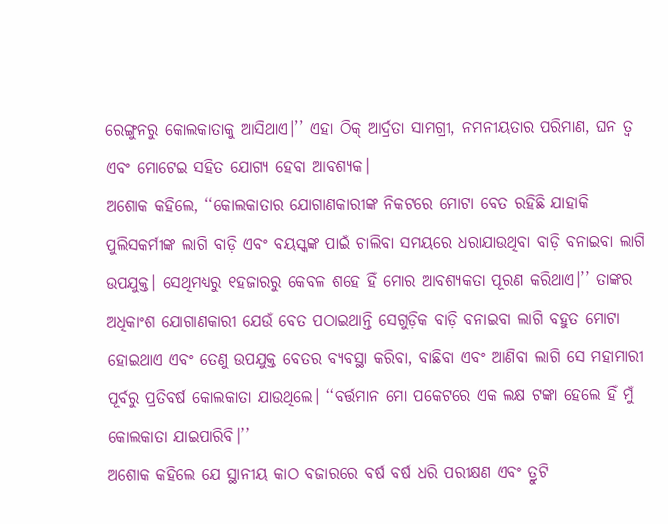ରେଙ୍ଗୁନରୁ କୋଲକାତାକୁ ଆସିଥାଏ।’’ ଏହା ଠିକ୍ ଆର୍ଦ୍ରତା ସାମଗ୍ରୀ, ନମନୀୟତାର ପରିମାଣ, ଘନ ତ୍ୱ ଏବଂ ମୋଟେଇ ସହିତ ଯୋଗ୍ୟ ହେବା ଆବଶ୍ୟକ।
ଅଶୋକ କହିଲେ, ‘‘କୋଲକାତାର ଯୋଗାଣକାରୀଙ୍କ ନିକଟରେ ମୋଟା ବେତ ରହିଛି ଯାହାକି ପୁଲିସକର୍ମୀଙ୍କ ଲାଗି ବାଡ଼ି ଏବଂ ବୟସ୍କଙ୍କ ପାଇଁ ଚାଲିବା ସମୟରେ ଧରାଯାଉଥିବା ବାଡ଼ି ବନାଇବା ଲାଗି ଉପଯୁକ୍ତ। ସେଥିମଧ୍ୟରୁ ୧ହଜାରରୁ କେବଳ ଶହେ ହିଁ ମୋର ଆବଶ୍ୟକତା ପୂରଣ କରିଥାଏ।’’ ତାଙ୍କର ଅଧିକାଂଶ ଯୋଗାଣକାରୀ ଯେଉଁ ବେତ ପଠାଇଥାନ୍ତି ସେଗୁଡ଼ିକ ବାଡ଼ି ବନାଇବା ଲାଗି ବହୁତ ମୋଟା ହୋଇଥାଏ ଏବଂ ତେଣୁ ଉପଯୁକ୍ତ ବେତର ବ୍ୟବସ୍ଥା କରିବା, ବାଛିବା ଏବଂ ଆଣିବା ଲାଗି ସେ ମହାମାରୀ ପୂର୍ବରୁ ପ୍ରତିବର୍ଷ କୋଲକାତା ଯାଉଥିଲେ। ‘‘ବର୍ତ୍ତମାନ ମୋ ପକେଟରେ ଏକ ଲକ୍ଷ ଟଙ୍କା ହେଲେ ହିଁ ମୁଁ କୋଲକାତା ଯାଇପାରିବି।’’
ଅଶୋକ କହିଲେ ଯେ ସ୍ଥାନୀୟ କାଠ ବଜାରରେ ବର୍ଷ ବର୍ଷ ଧରି ପରୀକ୍ଷଣ ଏବଂ ତ୍ରୁଟି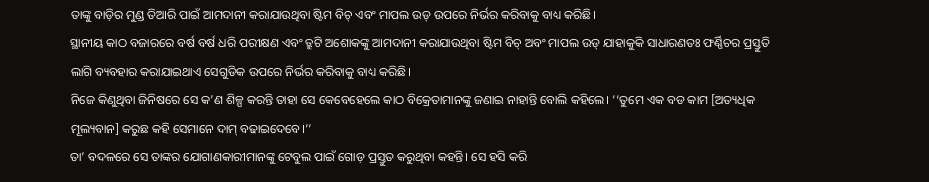ତାଙ୍କୁ ବାଡ଼ିର ମୁଣ୍ଡ ତିଆରି ପାଇଁ ଆମଦାନୀ କରାଯାଉଥିବା ଷ୍ଟିମ ବିଚ୍ ଏବଂ ମାପଲ ଉଡ୍ ଉପରେ ନିର୍ଭର କରିବାକୁ ବାଧ୍ୟ କରିଛି।
ସ୍ଥାନୀୟ କାଠ ବଜାରରେ ବର୍ଷ ବର୍ଷ ଧରି ପରୀକ୍ଷଣ ଏବଂ ତ୍ରୁଟି ଅଶୋକଙ୍କୁ ଆମଦାନୀ କରାଯାଉଥିବା ଷ୍ଟିମ ବିଚ୍ ଅବଂ ମାପଲ ଉଡ୍ ଯାହାକୁକି ସାଧାରଣତଃ ଫର୍ଣ୍ଣିଚର ପ୍ରସ୍ତୁତି ଲାଗି ବ୍ୟବହାର କରାଯାଇଥାଏ ସେଗୁଡିକ ଉପରେ ନିର୍ଭର କରିବାକୁ ବାଧ୍ୟ କରିଛି।
ନିଜେ କିଣୁଥିବା ଜିନିଷରେ ସେ କ’ଣ ଶିଳ୍ପ କରନ୍ତି ତାହା ସେ କେବେହେଲେ କାଠ ବିକ୍ରେତାମାନଙ୍କୁ ଜଣାଇ ନାହାନ୍ତି ବୋଲି କହିଲେ। ‘‘ତୁମେ ଏକ ବଡ କାମ [ଅତ୍ୟଧିକ ମୂଲ୍ୟବାନ] କରୁଛ କହି ସେମାନେ ଦାମ୍ ବଢାଇଦେବେ।’’
ତା’ ବଦଳରେ ସେ ତାଙ୍କର ଯୋଗାଣକାରୀମାନଙ୍କୁ ଟେବୁଲ ପାଇଁ ଗୋଡ଼ ପ୍ରସ୍ତୁତ କରୁଥିବା କହନ୍ତି। ସେ ହସି କରି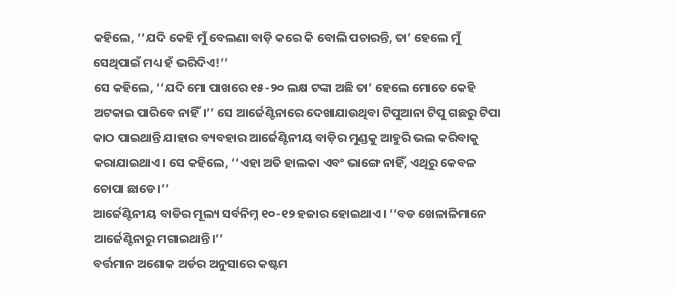କହିଲେ, ‘‘ଯଦି କେହି ମୁଁ ବେଲଣା ବାଡ଼ି କରେ କି ବୋଲି ପଚାରନ୍ତି, ତା’ ହେଲେ ମୁଁ ସେଥିପାଇଁ ମଧ୍ୟ ହଁ ଭରିଦିଏ!’’
ସେ କହିଲେ, ‘‘ଯଦି ମୋ ପାଖରେ ୧୫-୨୦ ଲକ୍ଷ ଟଙ୍କା ଅଛି ତା’ ହେଲେ ମୋତେ କେହି ଅଟକାଇ ପାରିବେ ନାହିଁ।’’ ସେ ଆର୍ଜେଣ୍ଟିନାରେ ଦେଖାଯାଉଥିବା ଟିପୁଆନା ଟିପୁ ଗଛରୁ ଟିପା କାଠ ପାଇଥାନ୍ତି ଯାହାର ବ୍ୟବହାର ଆର୍ଜେଣ୍ଟିନୀୟ ବାଡ଼ିର ମୁଣ୍ଡକୁ ଆହୁରି ଭଲ କରିବାକୁ କରାଯାଇଥାଏ। ସେ କହିଲେ, ‘‘ଏହା ଅତି ହାଲକା ଏବଂ ଭାଙ୍ଗେ ନାହିଁ, ଏଥିରୁ କେବଳ ଚୋପା ଛାଡେ।’’
ଆର୍ଜେଣ୍ଟିନୀୟ ବାଡିର ମୂଲ୍ୟ ସର୍ବନିମ୍ନ ୧୦-୧୨ ହଜାର ହୋଇଥାଏ। ‘‘ବଡ ଖେଳାଳିମାନେ ଆର୍ଜେଣ୍ଟିନାରୁ ମଗାଇଥାନ୍ତି।’’
ବର୍ତ୍ତମାନ ଅଶୋକ ଅର୍ଡର ଅନୁସାରେ କଷ୍ଟମ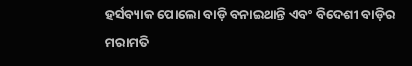ହର୍ସବ୍ୟାକ ପୋଲୋ ବାଡ଼ି ବନାଇଥାନ୍ତି ଏବଂ ବିଦେଶୀ ବାଡ଼ିର ମରାମତି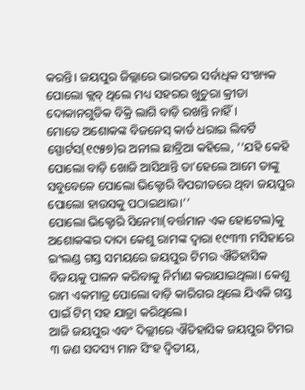କରନ୍ତି। ଜୟପୁର ଜିଲ୍ଲାରେ ଭାରତର ସର୍ବାଧିକ ସଂଖ୍ୟକ ପୋଲୋ କ୍ଲବ୍ ଥିଲେ ମଧ୍ୟ ସହରର ଖୁଚୁରା କ୍ରୀଡା ଦୋକାନଗୁଡିକ ବିକ୍ରି ଲାଗି ବାଡ଼ି ରଖନ୍ତି ନାହିଁ।
ମୋତେ ଅଶୋକଙ୍କ ବିଜନେସ୍ କାର୍ଡ ଧରାଇ ଲିବର୍ଟି ସ୍ପୋର୍ଟସ(୧୯୫୭)ର ଅନୀଲ ଛାବ୍ରିଆ କହିଲେ, ‘‘ଯହି କେହି ପୋଲୋ ବାଡ଼ି ଖୋଜି ଆସିଥାନ୍ତି ତା’ହେଲେ ଆମେ ତାଙ୍କୁ ସବୁବେଳେ ପୋଲୋ ଭିକ୍ଟୋରି ବିପରୀତରେ ଥିବା ଜୟପୁର ପୋଲୋ ହାଉସକୁ ପଠାଇଥାଉ।’’
ପୋଲୋ ଭିକ୍ଟୋରି ସିନେମା(ବର୍ତ୍ତମାନ ଏକ ହୋଟେଲ)କୁ ଅଶୋକଙ୍କର ଦାଦା କେଶୁ ରାମଙ୍କ ଦ୍ୱାରା ୧୯୩୩ ମସିହାରେ ଇଂଲଣ୍ଡ ଗସ୍ତ ସମୟରେ ଜୟପୁର ଟିମର ଐତିହାସିକ ବିଜୟକୁ ପାଳନ କରିବାକୁ ନିର୍ମାଣ କରାଯାଇଥିଲା। କେଶୁ ରାମ ଏକମାତ୍ର ପୋଲୋ ବାଡ଼ି କାରିଗର ଥିଲେ ଯିଏକି ଗସ୍ତ ପାଇଁ ଟିମ୍ ସହ ଯାତ୍ରା କରିଥିଲେ।
ଆଜି ଜୟପୁର ଏବଂ ଦିଲ୍ଲୀରେ ଐତିହାସିକ ଜୟପୁର ଟିମର ୩ ଜଣ ସଦସ୍ୟ ମାନ ସିଂହ ଦ୍ୱିତୀୟ,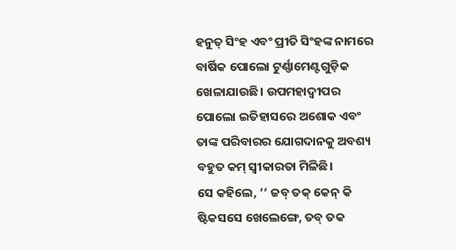ହନୁତ୍ ସିଂହ ଏବଂ ପ୍ରୀତି ସିଂହଙ୍କ ନାମରେ ବାର୍ଷିକ ପୋଲୋ ଟୁର୍ଣ୍ଣାମେଣ୍ଟଗୁଡ଼ିକ ଖେଳାଯାଉଛି। ଉପମହାଦ୍ୱୀପର ପୋଲୋ ଇତିହାସରେ ଅଶୋକ ଏବଂ ତାଙ୍କ ପରିବାରର ଯୋଗଦାନକୁ ଅବଶ୍ୟ ବହୁତ କମ୍ ସ୍ୱୀକାରତା ମିଳିଛି।
ସେ କହିଲେ, ‘‘ ଜବ୍ ତକ୍ କେନ୍ କି ଷ୍ଟିକସସେ ଖେଲେଙ୍ଗେ, ତବ୍ ତକ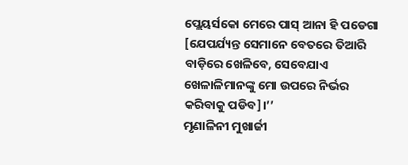ପ୍ଲେୟର୍ସକୋ ମେରେ ପାସ୍ ଆନା ହି ପଡେଗା [ଯେପର୍ଯ୍ୟନ୍ତ ସେମାନେ ବେତରେ ତିଆରି ବାଡ଼ିରେ ଖେଳିବେ, ସେବେଯାଏ ଖେଳାଳିମାନଙ୍କୁ ମୋ ଉପରେ ନିର୍ଭର କରିବାକୁ ପଡିବ]।’’
ମୃଣାଳିନୀ ମୁଖାର୍ଜୀ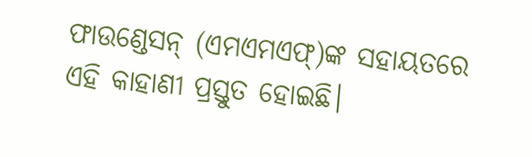ଫାଉଣ୍ଡେସନ୍ (ଏମଏମଏଫ୍)ଙ୍କ ସହାୟତରେ ଏହି କାହାଣୀ ପ୍ରସ୍ତୁତ ହୋଇଛି।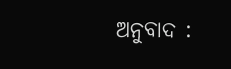ଅନୁବାଦ :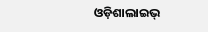ଓଡ଼ିଶାଲାଇଭ୍